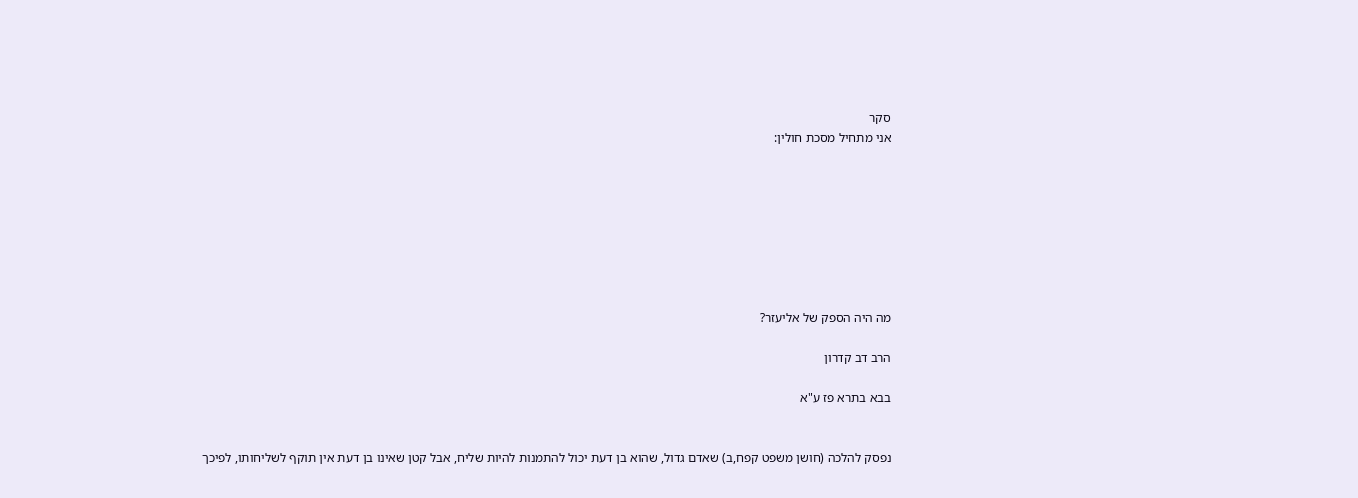סקר
אני מתחיל מסכת חולין:








מה היה הספק של אליעזר?

הרב דב קדרון

בבא בתרא פז ע"א


נפסק להלכה (חושן משפט קפח,ב) שאדם גדול, שהוא בן דעת יכול להתמנות להיות שליח, אבל קטן שאינו בן דעת אין תוקף לשליחותו, לפיכך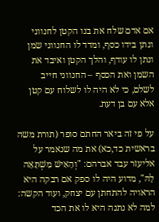אם אדם שלח את בנו הקטן לחנווני ונתן בידו כסף, ומדד לו החנווני שמן ונתן לו עודף, והלך הקטן ואיבד את השמן ואת הכסף – החנווני חייב לשלם, כי לא היה לו לשלוח עם קטן אלא עם בן דעת.

על פי זה ביאר החתם סופר (תורת משה בראשית כד,כא) את מה שנאמר על אליעזר עבד אברהם: "וְהָאִישׁ מִשְׁתָּאֵה לָהּ", מדוע היה לו ספק אם רבקה היא הראויה להתחתן עם יצחק, ועוד הקשה: למה לא נתנה היא לו את הכד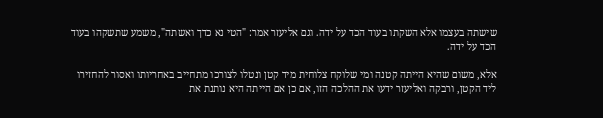שישתה בעצמו אלא השקתו בעוד הכד על ידה. וגם אליעזר אמר: "הטי נא כדך ואשתה", משמע שתשקהו בעוד הכד על ידה.

אלא, משום שהיא הייתה קטנה ומי שלוקח צלוחית מיד קטן ונטלו לצורכו מתחייב באחריותו ואסור להחזירו ליד הקטן, ורבקה ואליעזר ידעו את ההלכה הזו, אם כן אם הייתה היא נותנת את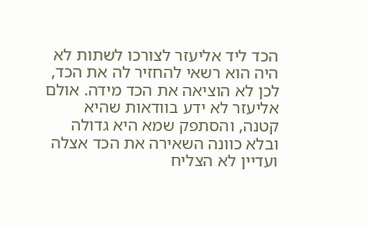הכד ליד אליעזר לצורכו לשתות לא היה הוא רשאי להחזיר לה את הכד, לכן לא הוציאה את הכד מידה. אולם אליעזר לא ידע בוודאות שהיא קטנה, והסתפק שמא היא גדולה ובלא כוונה השאירה את הכד אצלה ועדיין לא הצליח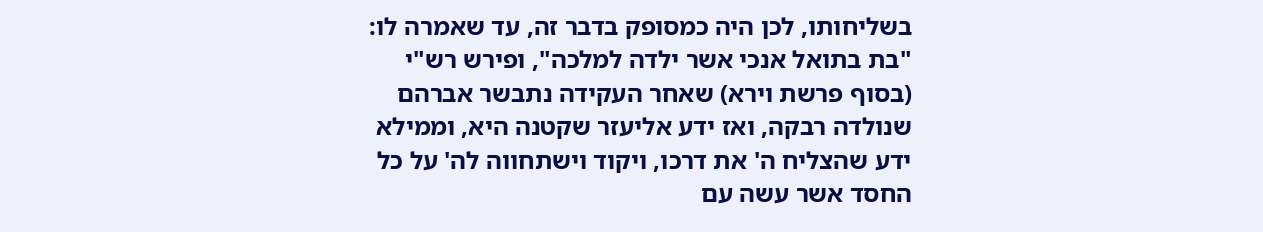בשליחותו, לכן היה כמסופק בדבר זה, עד שאמרה לו: "בת בתואל אנכי אשר ילדה למלכה", ופירש רש"י (בסוף פרשת וירא) שאחר העקידה נתבשר אברהם שנולדה רבקה, ואז ידע אליעזר שקטנה היא, וממילא ידע שהצליח ה' את דרכו, ויקוד וישתחווה לה' על כל החסד אשר עשה עם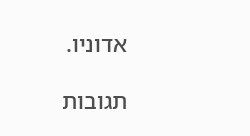אדוניו.

תגובות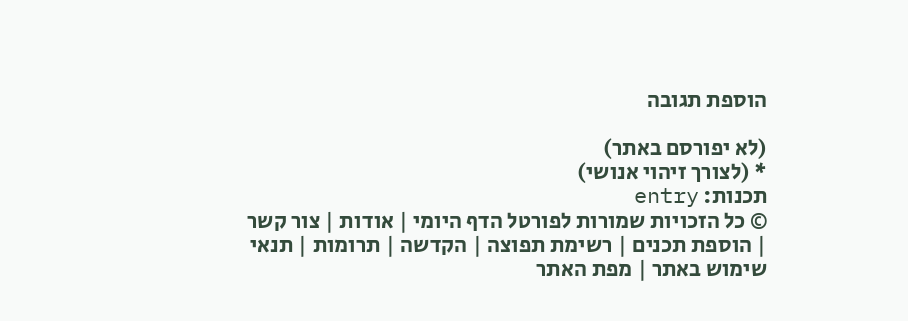הוספת תגובה

(לא יפורסם באתר)
* (לצורך זיהוי אנושי)
תכנות: entry
© כל הזכויות שמורות לפורטל הדף היומי | אודות | צור קשר | הוספת תכנים | רשימת תפוצה | הקדשה | תרומות | תנאי שימוש באתר | מפת האתר